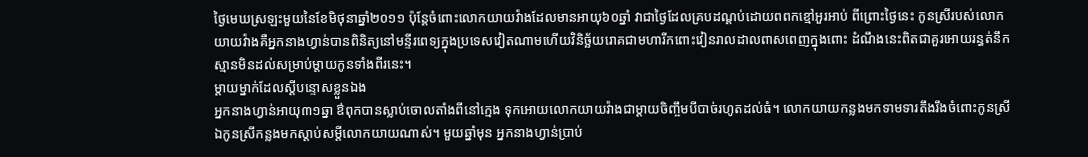ថ្ងៃមេឃស្រឡះមួយនៃខែមិថុនាឆ្នាំ២០១១ ប៉ុន្តែចំពោះលោកយាយវ៉ាងដែលមានអាយុ៦០ឆ្នាំ វាជាថ្ងៃដែលគ្របដណ្តប់ដោយពពកខ្មៅអួរអាប់ ពីព្រោះថ្ងៃនេះ កូនស្រីរបស់លោកយាយវ៉ាងគឺអ្នកនាងហ្វាន់បានពិនិត្យនៅមន្ទីរពេទ្យក្នុងប្រទេសវៀតណាមហើយវិនិច្ឆ័យរោគជាមហារីកពោះវៀនរាលដាលពាសពេញក្នុងពោះ ដំណឹងនេះពិតជាគួរអោយរន្ធត់នឹកស្មានមិនដល់សម្រាប់ម្តាយកូនទាំងពីរនេះ។
ម្តាយម្នាក់ដែលស្តីបន្ទោសខ្លួនឯង
អ្នកនាងហ្វាន់អាយុ៣១ឆ្នា ឳពុកបានស្លាប់ចោលតាំងពីនៅក្មេង ទុកអោយលោកយាយវ៉ាងជាម្តាយចិញ្ចឹមបីបាច់រហូតដល់ធំ។ លោកយាយកន្លងមកទាមទារតឹងរឹងចំពោះកូនស្រី ឯកូនស្រីកន្លងមកស្តាប់សម្តីលោកយាយណាស់។ មួយឆ្នាំមុន អ្នកនាងហ្វាន់ប្រាប់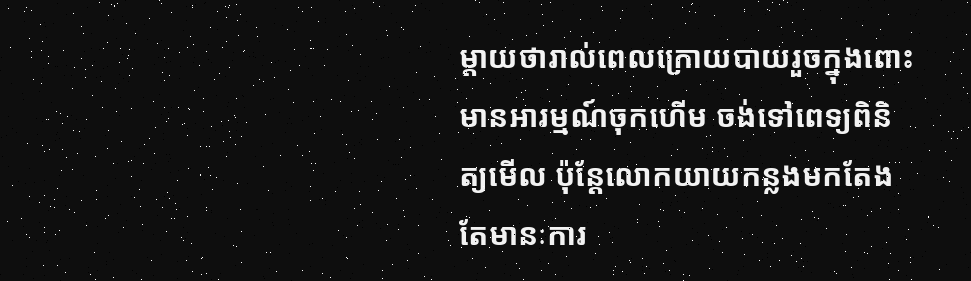ម្តាយថារាល់ពេលក្រោយបាយរួចក្នុងពោះមានអារម្មណ៍ចុកហើម ចង់ទៅពេទ្យពិនិត្យមើល ប៉ុន្តែលោកយាយកន្លងមកតែងតែមានៈការ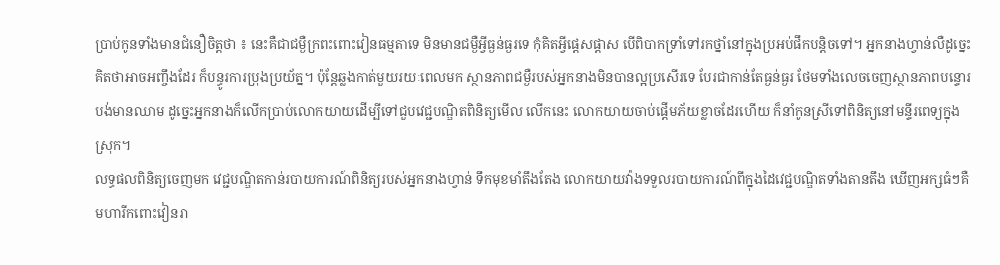ប្រាប់កូនទាំងមានជំនឿចិត្តថា ៖ នេះគឺជាជម្ងឺក្រពះពោះវៀនធម្មតាទេ មិនមានជម្ងឺអ្វីធ្ងន់ធ្ងរទេ កុំគិតអ្វីផ្តេសផ្តាស បើពិបាកទ្រាំទៅរកថ្នាំនៅក្នុងប្រអប់ផឹកបន្តិចទៅ។ អ្នកនាងហ្វាន់លឺដូច្នេះ គិតថាអាចអញ្ចឹងដែរ ក៏បន្ធូរការប្រុងប្រយ័ត្ន។ ប៉ុន្តែឆ្លងកាត់មួយរយៈពេលមក ស្ថានភាពជម្ងឺរបស់អ្នកនាងមិនបានល្អប្រសើរទេ បែរជាកាន់តែធ្ងន់ធ្ងរ ថែមទាំងលេចចេញស្ថានភាពបន្ទោរបង់មានឈាម ដូច្នេះអ្នកនាងក៏លើកប្រាប់លោកយាយដើម្បីទៅជួបវេជ្ជបណ្ឌិតពិនិត្យមើល លើកនេះ លោកយាយចាប់ផ្តើមភ័យខ្លាចដែរហើយ ក៏នាំកូនស្រីទៅពិនិត្យនៅមន្ទីរពេទ្យក្នុងស្រុក។
លទ្ធផលពិនិត្យចេញមក វេជ្ជបណ្ឌិតកាន់របាយការណ៍ពិនិត្យរបស់អ្នកនាងហ្វាន់ ទឹកមុខមាំតឹងតែង លោកយាយវ៉ាងទទួលរបាយការណ៍ពីក្នុងដៃវេជ្ជបណ្ឌិតទាំងតានតឹង ឃើញអក្សធំៗគឺមហារីកពោះវៀនរា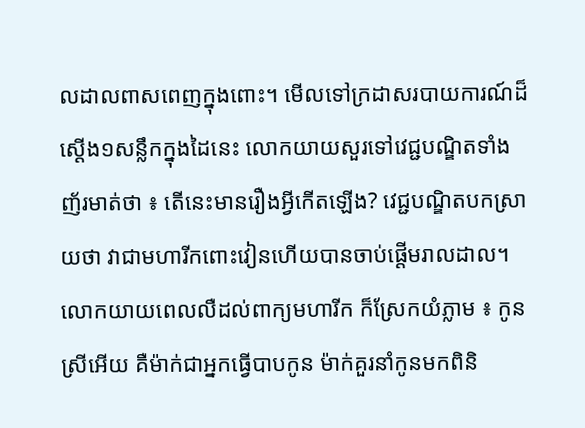លដាលពាសពេញក្នុងពោះ។ មើលទៅក្រដាសរបាយការណ៍ដ៏ស្តើង១សន្លឹកក្នុងដៃនេះ លោកយាយសួរទៅវេជ្ជបណ្ឌិតទាំងញ័រមាត់ថា ៖ តើនេះមានរឿងអ្វីកើតឡើង? វេជ្ជបណ្ឌិតបកស្រាយថា វាជាមហារីកពោះវៀនហើយបានចាប់ផ្តើមរាលដាល។ លោកយាយពេលលឺដល់ពាក្យមហារីក ក៏ស្រែកយំភ្លាម ៖ កូនស្រីអើយ គឺម៉ាក់ជាអ្នកធ្វើបាបកូន ម៉ាក់គួរនាំកូនមកពិនិ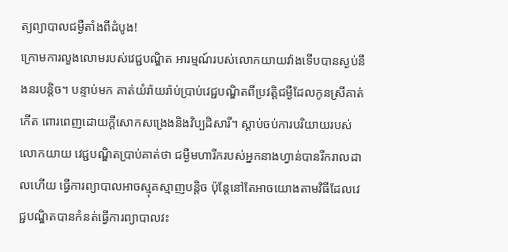ត្យព្យាបាលជម្ងឺតាំងពីដំបូង!
ក្រោមការលួងលោមរបស់វេជ្ជបណ្ឌិត អារម្មណ៍របស់លោកយាយវ៉ាងទើបបានស្ងប់នឹងនរបន្តិច។ បន្ទាប់មក គាត់យំរ៉ាយរ៉ាប់ប្រាប់វេជ្ជបណ្ឌិតពីប្រវត្តិជម្ងឺដែលកូនស្រីគាត់កើត ពោរពេញដោយក្តីសោកសង្រេងនិងវិប្បដិសារី។ ស្តាប់ចប់ការបរិយាយរបស់លោកយាយ វេជ្ជបណ្ឌិតប្រាប់គាត់ថា ជម្ងឺមហារីករបស់អ្នកនាងហ្វាន់បានរីករាលដាលហើយ ធ្វើការព្យាបាលអាចស្មុគស្មាញបន្តិច ប៉ុន្តែនៅតែអាចយោងតាមវិធីដែលវេជ្ជបណ្ឌិតបានកំនត់ធ្វើការព្យាបាលវះ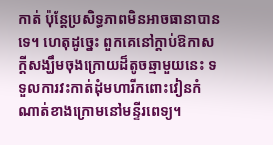កាត់ ប៉ុន្តែប្រសិទ្ធភាពមិនអាចធានាបានទេ។ ហេតុដូច្នេះ ពួកគេនៅក្តាប់ឱកាសក្តីសង្ឃឹមចុងក្រោយដ៏តូចឆ្មាមួយនេះ ទទួលការវះកាត់ដុំមហារីកពោះវៀនកំណាត់ខាងក្រោមនៅមន្ទីរពេទ្យ។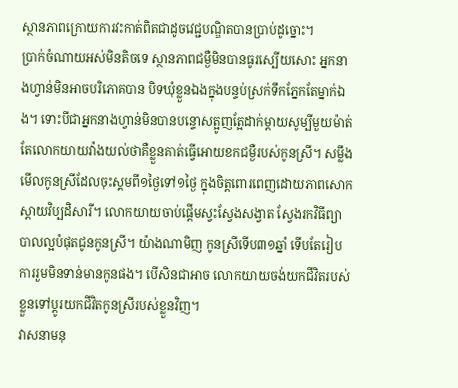ស្ថានភាពក្រោយការវះកាត់ពិតជាដូចវេជ្ជបណ្ឌិតបានប្រាប់ដូច្នោះ។
ប្រាក់ចំណាយអស់មិនតិចទេ ស្ថានភាពជម្ងឺមិនបានធូរស្បើយសោះ អ្នកនាងហ្វាន់មិនអាចបរិភោគបាន បិទឃុំខ្លួនឯងក្នុងបន្ទប់ស្រក់ទឹកភ្នែកតែម្នាក់ឯង។ ទោះបីជាអ្នកនាងហ្វាន់មិនបានបន្ទោសត្អូញត្អែដាក់ម្តាយសូម្បីមួយម៉ាត់ តែលោកយាយវ៉ាងយល់ថាគឺខ្លួនគាត់ធ្វើអោយខកជម្ងឺរបស់កូនស្រី។ សម្លឹងមើលកូនស្រីដែលចុះស្គមពី១ថ្ងៃទៅ១ថ្ងៃ ក្នុងចិត្តពោរពេញដោយភាពសោកស្តាយវិប្បដិសារី។ លោកយាយចាប់ផ្តើមស្វះស្វែងសង្វាត ស្វែងរកវិធីព្យាបាលល្អបំផុតជូនកូនស្រី។ យ៉ាងណាមិញ កូនស្រីទើប៣១ឆ្នាំ ទើបតែរៀបការរួមមិនទាន់មានកូនផង។ បើសិនជាអាច លោកយាយចង់យកជីវិតរបស់ខ្លួនទៅប្តូរយកជីវិតកូនស្រីរបស់ខ្លួនវិញ។
វាសនាមនុ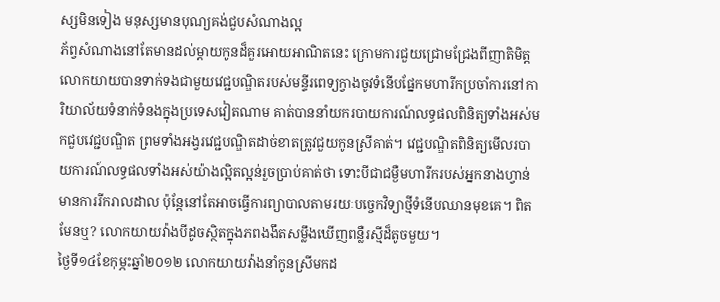ស្សមិនទៀង មនុស្សមានបុណ្យគង់ជួបសំណាងល្អ
ភ័ព្វសំណាងនៅតែមានដល់ម្តាយកូនដ៏គួរអោយអាណិតនេះ ក្រោមការជួយជ្រោមជ្រែងពីញាតិមិត្ត លោកយាយបានទាក់ទងជាមួយវេជ្ជបណ្ឌិតរបស់មន្ទីរពេទ្យក្វាងចូវទំនើបផ្នែកមហារីកប្រចាំការនៅការិយាល័យទំនាក់ទំនងក្នុងប្រទេសវៀតណាម គាត់បាននាំយករបាយការណ៍លទ្ធផលពិនិត្យទាំងអស់មកជួបវេជ្ជបណ្ឌិត ព្រមទាំងអង្វរវេជ្ជបណ្ឌិតដាច់ខាតត្រូវជួយកូនស្រីគាត់។ វេជ្ជបណ្ឌិតពិនិត្យមើលរបាយការណ៍លទ្ធផលទាំងអស់យ៉ាងល្អិតល្អន់រួចប្រាប់គាត់ថា ទោះបីជាជម្ងឺមហារីករបស់អ្នកនាងហ្វាន់មានការរីករាលដាល ប៉ុន្តែនៅតែអាចធ្វើការព្យាបាលតាមរយៈបច្ចេកវិទ្យាថ្មីទំនើបឈានមុខគេ។ ពិតមែនឬ? លោកយាយវ៉ាងបីដូចស្ថិតក្នុងភពងងឹតសម្លឹងឃើញពន្លឺរស្មីដ៏តូចមួយ។
ថ្ងៃទី១៤ខែកុម្ភះឆ្នាំ២០១២ លោកយាយវ៉ាងនាំកូនស្រីមកដ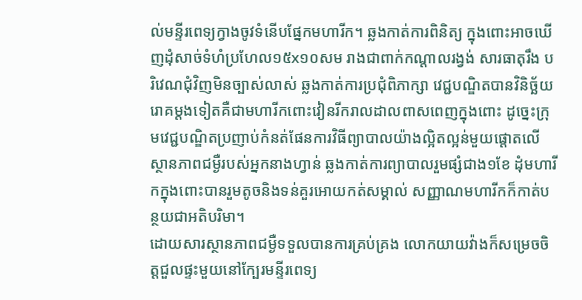ល់មន្ទីរពេទ្យក្វាងចូវទំនើបផ្នែកមហារីក។ ឆ្លងកាត់ការពិនិត្យ ក្នុងពោះអាចឃើញដុំសាច់ទំហំប្រហែល១៥x១០សម រាងជាពាក់កណ្តាលរង្វង់ សារធាតុរឹង បរិវេណជុំវិញមិនច្បាស់លាស់ ឆ្លងកាត់ការប្រជុំពិភាក្សា វេជ្ជបណ្ឌិតបានវិនិច្ឆ័យរោគម្តងទៀតគឺជាមហារីកពោះវៀនរីករាលដាលពាសពេញក្នុងពោះ ដូច្នេះក្រុមវេជ្ជបណ្ឌិតប្រញាប់កំនត់ផែនការវិធីព្យាបាលយ៉ាងល្អិតល្អន់មួយផ្តោតលើស្ថានភាពជម្ងឺរបស់អ្នកនាងហ្វាន់ ឆ្លងកាត់ការព្យាបាលរួមផ្សំជាង១ខែ ដុំមហារីកក្នុងពោះបានរួមតូចនិងទន់គួរអោយកត់សម្គាល់ សញ្ញាណមហារីកក៏កាត់បន្ថយជាអតិបរិមា។
ដោយសារស្ថានភាពជម្ងឺទទួលបានការគ្រប់គ្រង លោកយាយវ៉ាងក៏សម្រេចចិត្តជួលផ្ទះមួយនៅក្បែរមន្ទីរពេទ្យ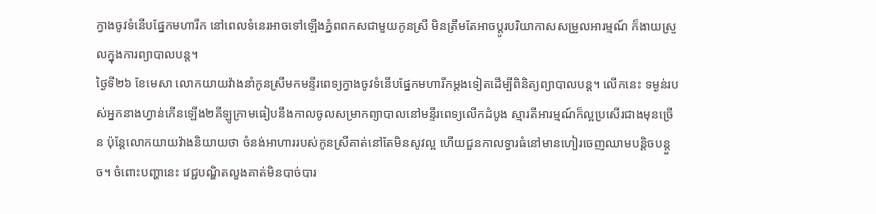ក្វាងចូវទំនើបផ្នែកមហារីក នៅពេលទំនេរអាចទៅឡើងភ្នំពពកសជាមួយកូនស្រី មិនត្រឹមតែអាចប្តូរបរិយាកាសសម្រួលអារម្មណ៍ ក៏ងាយស្រួលក្នុងការព្យាបាលបន្ត។
ថ្ងៃទី២៦ ខែមេសា លោកយាយវ៉ាងនាំកូនស្រីមកមន្ទីរពេទ្យក្វាងចូវទំនើបផ្នែកមហារីកម្តងទៀតដើម្បីពិនិត្យព្យាបាលបន្ត។ លើកនេះ ទម្ងន់របស់អ្នកនាងហ្វាន់កើនឡើង២គីឡូក្រាមធៀបនឹងកាលចូលសម្រាកព្យាបាលនៅមន្ទីរពេទ្យលើកដំបូង ស្មារតីអារម្មណ៍ក៏ល្អប្រសើរជាងមុនច្រើន ប៉ុន្តែលោកយាយវ៉ាងនិយាយថា ចំនង់អាហាររបស់កូនស្រីគាត់នៅតែមិនសូវល្អ ហើយជួនកាលទ្វារធំនៅមានហៀរចេញឈាមបន្តិចបន្តួច។ ចំពោះបញ្ហានេះ វេជ្ជបណ្ឌិតលួងគាត់មិនបាច់បារ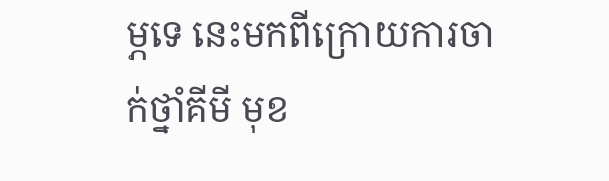ម្ភទេ នេះមកពីក្រោយការចាក់ថ្នាំគីមី មុខ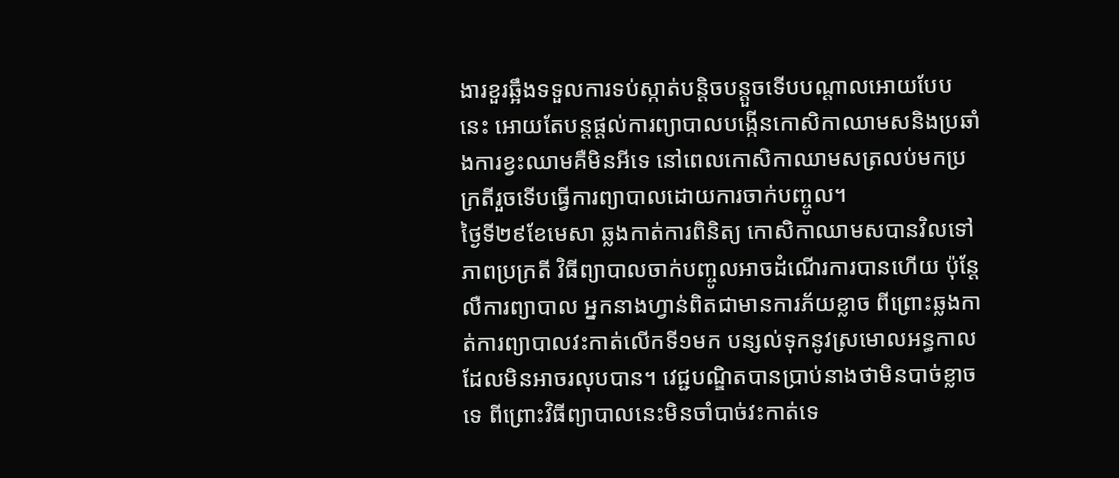ងារខួរឆ្អឹងទទួលការទប់ស្កាត់បន្តិចបន្តួចទើបបណ្តាលអោយបែបនេះ អោយតែបន្តផ្តល់ការព្យាបាលបង្កើនកោសិកាឈាមសនិងប្រឆាំងការខ្វះឈាមគឺមិនអីទេ នៅពេលកោសិកាឈាមសត្រលប់មកប្រក្រតីរួចទើបធ្វើការព្យាបាលដោយការចាក់បញ្ចូល។
ថ្ងៃទី២៩ខែមេសា ឆ្លងកាត់ការពិនិត្យ កោសិកាឈាមសបានវិលទៅភាពប្រក្រតី វិធីព្យាបាលចាក់បញ្ចូលអាចដំណើរការបានហើយ ប៉ុន្តែលឺការព្យាបាល អ្នកនាងហ្វាន់ពិតជាមានការភ័យខ្លាច ពីព្រោះឆ្លងកាត់ការព្យាបាលវះកាត់លើកទី១មក បន្សល់ទុកនូវស្រមោលអន្ធកាលដែលមិនអាចរលុបបាន។ វេជ្ជបណ្ឌិតបានប្រាប់នាងថាមិនបាច់ខ្លាចទេ ពីព្រោះវិធីព្យាបាលនេះមិនចាំបាច់វះកាត់ទេ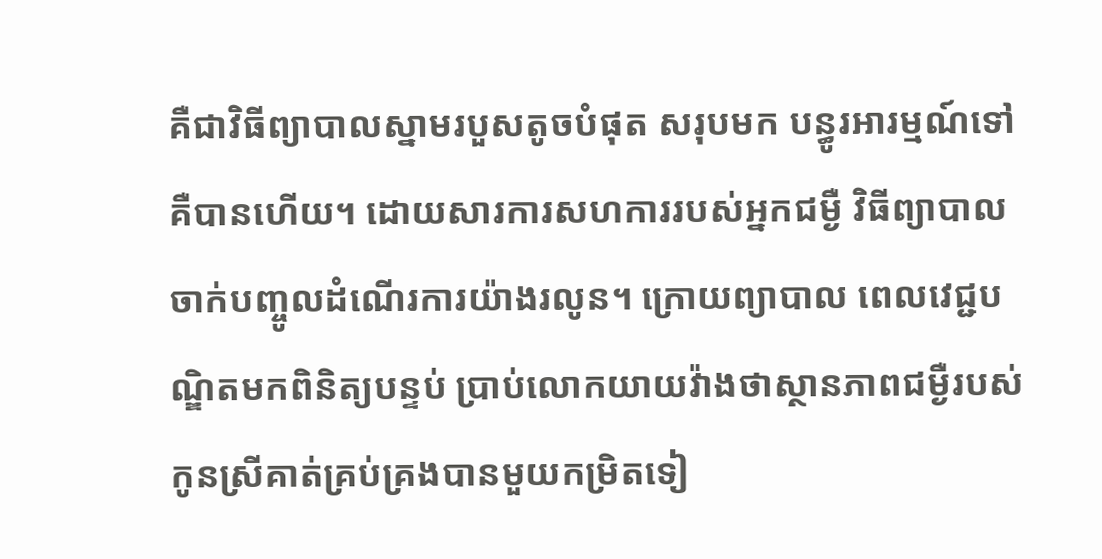គឺជាវិធីព្យាបាលស្នាមរបួសតូចបំផុត សរុបមក បន្ធូរអារម្មណ៍ទៅគឺបានហើយ។ ដោយសារការសហការរបស់អ្នកជម្ងឺ វិធីព្យាបាលចាក់បញ្ចូលដំណើរការយ៉ាងរលូន។ ក្រោយព្យាបាល ពេលវេជ្ជបណ្ឌិតមកពិនិត្យបន្ទប់ ប្រាប់លោកយាយវ៉ាងថាស្ថានភាពជម្ងឺរបស់កូនស្រីគាត់គ្រប់គ្រងបានមួយកម្រិតទៀ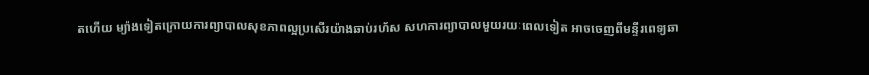តហើយ ម្យ៉ាងទៀតក្រោយការព្យាបាលសុខភាពល្អប្រសើរយ៉ាងឆាប់រហ័ស សហការព្យាបាលមួយរយៈពេលទៀត អាចចេញពីមន្ទីរពេទ្យឆា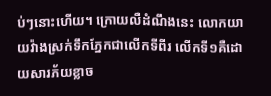ប់ៗនោះហើយ។ ក្រោយលឺដំណឹងនេះ លោកយាយវ៉ាងស្រក់ទឹកភ្នែកជាលើកទីពីរ លើកទី១គឺដោយសារភ័យខ្លាច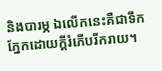និងបារម្ភ ឯលើកនេះគឺជាទឹកភ្នែកដោយក្តីរំភើបរីករាយ។